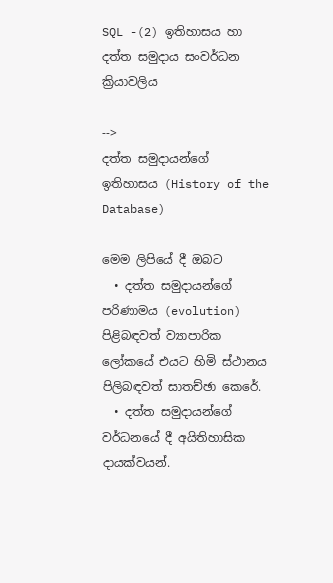SQL -(2) ඉතිහාසය හා දත්ත සමුදාය සංවර්ධන ක්‍රියාවලිය

-->
දත්ත සමුදායන්ගේ ඉතිහාසය (History of the Database)

මෙම ලිපියේ දී ඔබට
  • දත්ත සමුදායන්ගේ පරිණාමය (evolution) පිළිබඳවත් ව්‍යාපාරික ලෝකයේ එයට හිමි ස්ථානය පිලිබඳවත් සාතච්ඡා කෙරේ.
  • දත්ත සමුදායන්ගේ වර්ධනයේ දී අයිතිහාසික දායක්වයන්.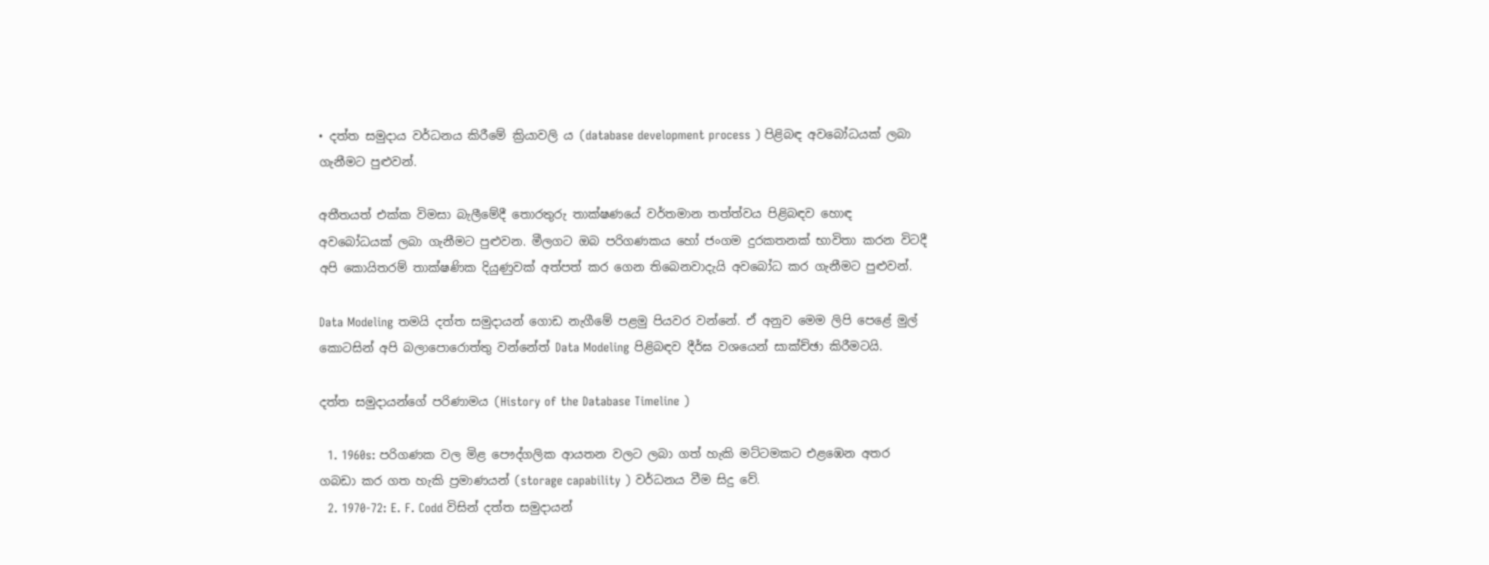• දත්ත සමුදාය වර්ධනය කිරීමේ ක්‍රියාවලි ය (database development process ) පිළිබඳ අවබෝධයක් ලබා ගැනීමට පුළුවන්.

අතීතයත් එක්ක විමසා බැලීමේදී තොරතුරු තාක්ෂණයේ වර්තමාන තත්ත්වය පිළිබඳව හොඳ අවබෝධයක් ලබා ගැනීමට පුළුවන. මීලගට ඔබ පරිගණකය හෝ ජංගම දුරකතනක් භාවිතා කරන විටදී අපි කොයිතරම් තාක්ෂණික දියුණුවක් අත්පත් කර ගෙන තිබෙනවාදැයි අවබෝධ කර ගැනීමට පුළුවන්.

Data Modeling තමයි දත්ත සමුදායන් ගොඩ නැගීමේ පළමු පියවර වන්නේ. ඒ අනුව මෙම ලිපි පෙළේ මුල් කොටසින් අපි බලාපොරොත්තු වන්නේත් Data Modeling පිළිබඳව දීර්ඝ වශයෙන් සාක්ච්ඡා කිරීමටයි.

දත්ත සමුදායන්ගේ පරිණාමය (History of the Database Timeline )

  1. 1960s: පරිගණක වල මිළ පෞද්ගලික ආයතන වලට ලබා ගත් හැකි මට්ටමකට එළඹෙන අතර ගබඩා කර ගත හැකි ප්‍රමාණයන් (storage capability ) වර්ධනය වීම සිදු වේ.
  2. 1970-72: E. F. Codd විසින් දත්ත සමුදායන්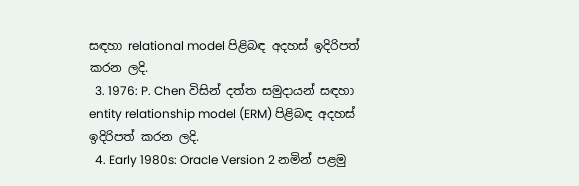සඳහා relational model පිළිබඳ අදහස් ඉදිරිපත් කරන ලදි.
  3. 1976: P. Chen විසින් දත්ත සමුදායන් සඳහා entity relationship model (ERM) පිළිබඳ අදහස් ඉදිරිපත් කරන ලදි.
  4. Early 1980s: Oracle Version 2 නමින් පළමු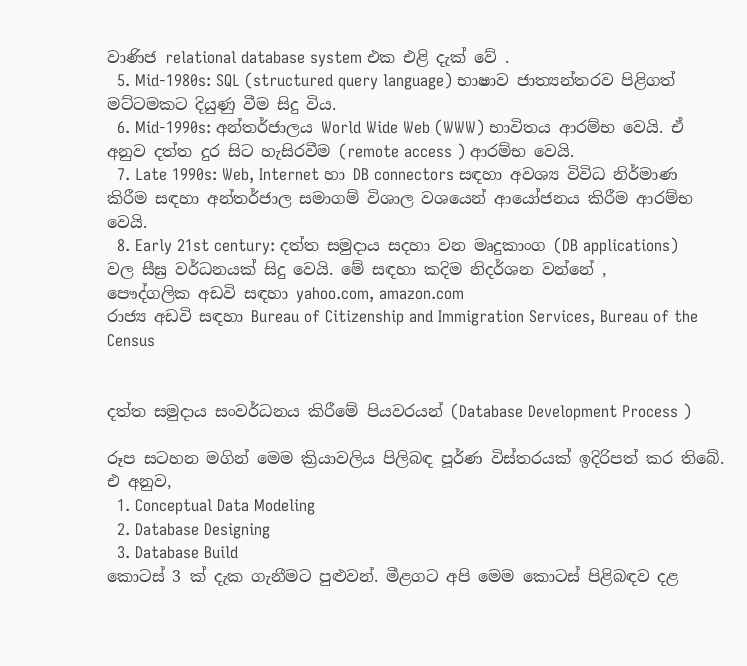වාණිජ relational database system එක එළි දැක් වේ .
  5. Mid-1980s: SQL (structured query language) භාෂාව ජාත්‍යන්තරව පිළිගත් මට්ටමකට දියුණු වීම සිදු විය.
  6. Mid-1990s: අන්තර්ජාලය World Wide Web (WWW) භාවිතය ආරම්භ වෙයි. ඒ අනුව දත්ත දුර සිට හැසිරවීම (remote access ) ආරම්භ වෙයි.
  7. Late 1990s: Web, Internet හා DB connectors සඳහා අවශ්‍ය විවිධ නිර්මාණ කිරීම සඳහා අන්තර්ජාල සමාගම් විශාල වශයෙන් ආයෝජනය කිරීම ආරම්භ වෙයි.
  8. Early 21st century: දත්ත සමුදාය සදහා වන මෘදුකාංග (DB applications) වල සීඝ්‍ර වර්ධනයක් සිදු වෙයි. මේ සඳහා කදිම නිදර්ශන වන්නේ ,
පෞද්ගලික අඩවි සඳහා yahoo.com, amazon.com
රාජ්‍ය අඩවි සඳහා Bureau of Citizenship and Immigration Services, Bureau of the Census


දත්ත සමුදාය සංවර්ධනය කිරීමේ පියවරයන් (Database Development Process )

රූප සටහන මගින් මෙම ක්‍රියාවලිය පිලිබඳ පූර්ණ විස්තරයක් ඉදිරිපත් කර තිබේ. එ අනුව,
  1. Conceptual Data Modeling
  2. Database Designing
  3. Database Build
කොටස් 3 ක් දැක ගැනීමට පුළුවන්. මීළගට අපි මෙම කොටස් පිළිබඳව දළ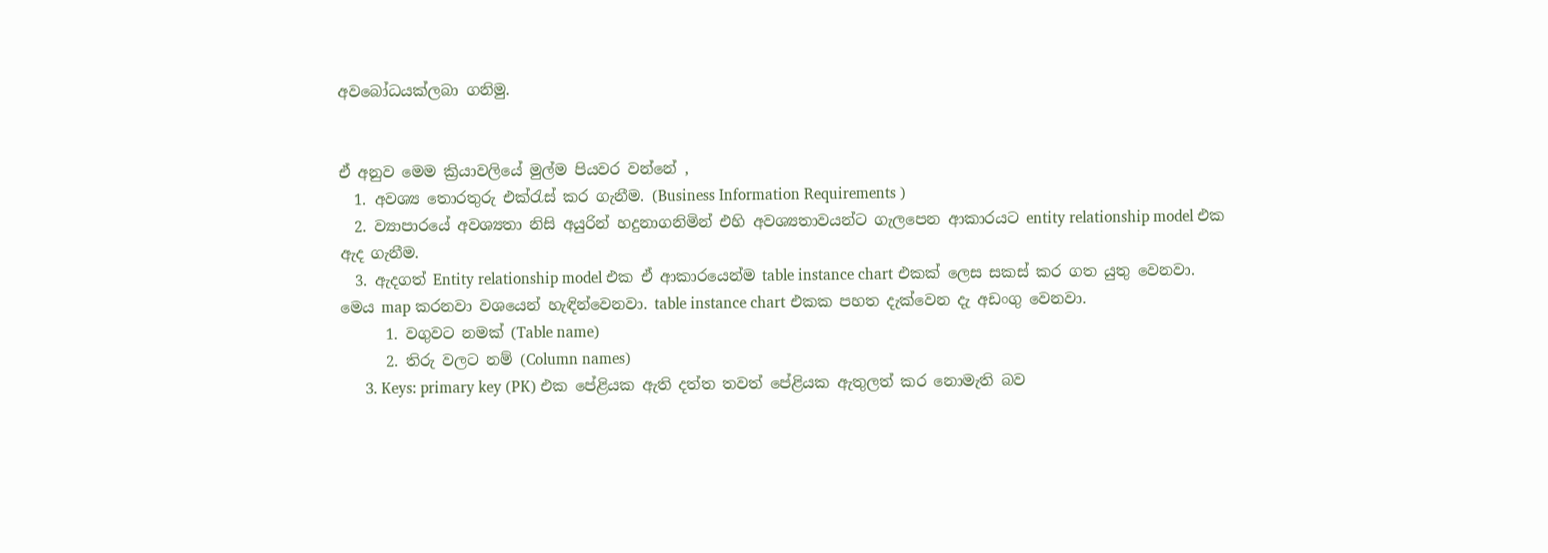අවබෝධයක්ලබා ගනිමු.


ඒ අනුව මෙම ක්‍රියාවලියේ මුල්ම පියවර වන්නේ ,
  1. අවශ්‍ය තොරතුරු එක්රැස් කර ගැනීම. (Business Information Requirements )
  2. ව්‍යාපාරයේ අවශ්‍යතා නිසි අයුරින් හදුනාගනිමින් එහි අවශ්‍යතාවයන්ට ගැලපෙන ආකාරයට entity relationship model එක ඇද ගැනීම.
  3. ඇදගත් Entity relationship model එක ඒ ආකාරයෙන්ම table instance chart එකක් ලෙස සකස් කර ගත යුතු වෙනවා. මෙය map කරනවා වශයෙන් හැඳින්වෙනවා. table instance chart එකක පහත දැක්වෙන දැ අඩංගු වෙනවා.
      1. වගුවට නමක් (Table name)
      2. තිරු වලට නම් (Column names)
      3. Keys: primary key (PK) එක පේළියක ඇති දත්ත තවත් පේළියක ඇතුලත් කර නොමැති බව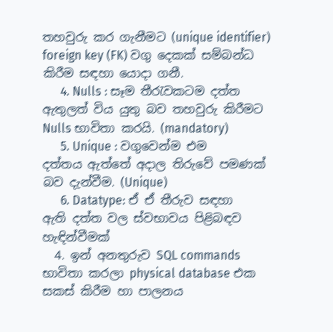තහවුරු කර ගැනීමට (unique identifier) foreign key (FK) වගු දෙකක් සම්බන්ධ කිරීම සඳහා යොදා ගනී.
      4. Nulls : සෑම තීරැවකටම දත්ත ඇතුලත් විය යුතු බව තහවුරු කිරීමට Nulls භාවිතා කරයි. (mandatory)
      5. Unique : වගුවෙන්ම එම දත්තය ඇත්තේ අදාල තිරුවේ පමණක් බව දැන්වීම. (Unique)
      6. Datatype: ඒ ඒ තීරුව සඳහා ඇති දත්ත වල ස්වභාවය පිළිබඳව හැඳින්වීමක්
  4. ඉන් අනතුරුව SQL commands භාවිතා කරලා physical database එක සකස් කිරීම හා පාලනය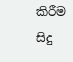කිරීම සිදු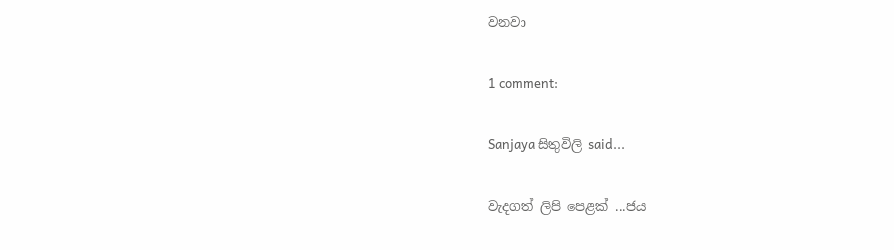වනවා

1 comment:

Sanjaya සිතුවිලි said...

වැදගත් ලිපි පෙළක් ...ජය